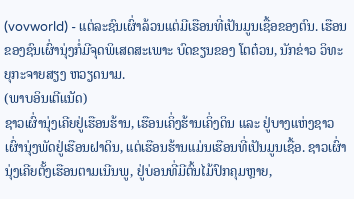(vovworld) - ແຕ່ລະຊົນເຜົ່າລ້ວນແຕ່ມີເຮືອນທີ່ເປັນມູນເຊື້ອຂອງຕົນ. ເຮືອນຂອງຊົນເຜົ່ານຸ່ງກໍ່ມີຈຸດພິເສດສະເພາະ ບົດຂຽນຂອງ ໂຕຕ໋ວນ, ນັກຂ່າວ ວິທະຍຸກະຈາຍສຽງ ຫວຽດນາມ.
(ພາບອິນເຕີແນັດ)
ຊາວເຜົ່ານຸ່ງເຄີຍຢູ່ເຮືອນຮ້ານ, ເຮືອນເຄິ່ງຮ້ານເຄິ່ງດິນ ແລະ ຢູ່ບາງແຫ່ງຊາວເຜົ່ານຸ່ງພັດຢູ່ເຮືອນຝາດິນ, ແຕ່ເຮືອນຮ້ານແມ່ນເຮືອນທີ່ເປັນມູນເຊື້ອ. ຊາວເຜົ່ານຸ່ງເຄີຍຕັ້ງເຮືອນຕາມເນີນພູ, ຢູ່ບ່ອນທີ່ມີຕົ້ນໄມ້ປົກຄຸມຫຼາຍ,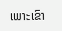ເພາະເຂົາ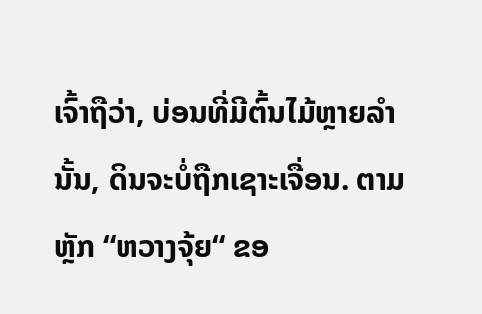ເຈົ້າຖືວ່າ, ບ່ອນທີ່ມີຕົ້ນໄມ້ຫຼາຍລຳນັ້ນ, ດິນຈະບໍ່ຖືກເຊາະເຈື່ອນ. ຕາມຫຼັກ “ຫວາງຈຸ້ຍ“ ຂອ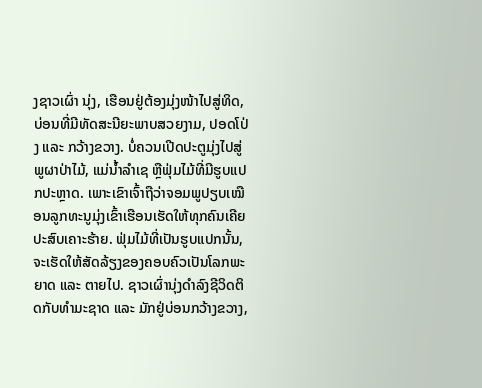ງຊາວເຜົ່າ ນຸ່ງ, ເຮືອນຢູ່ຕ້ອງມຸ່ງໜ້າໄປສູ່ທິດ, ບ່ອນທີ່ມີທັດສະນີຍະພາບສວຍງາມ, ປອດໂປ່ງ ແລະ ກວ້າງຂວາງ. ບໍ່ຄວນເປີດປະຕູມຸ່ງໄປສູ່ພູຜາປ່າໄມ້, ແມ່ນ້ຳລຳເຊ ຫຼືຟຸ່ມໄມ້ທີ່ມີຮູບແປກປະຫຼາດ. ເພາະເຂົາເຈົ້າຖືວ່າຈອມພູປຽບເໝືອນລູກທະນູມຸ່ງເຂົ້າເຮືອນເຮັດໃຫ້ທຸກຄົນເຄີຍປະສົບເຄາະຮ້າຍ. ຟຸ່ມໄມ້ທີ່ເປັນຮູບແປກນັ້ນ, ຈະເຮັດໃຫ້ສັດລ້ຽງຂອງຄອບຄົວເປັນໂລກພະຍາດ ແລະ ຕາຍໄປ. ຊາວເຜົ່ານຸ່ງດຳລົງຊີວິດຕິດກັບທຳມະຊາດ ແລະ ມັກຢູ່ບ່ອນກວ້າງຂວາງ,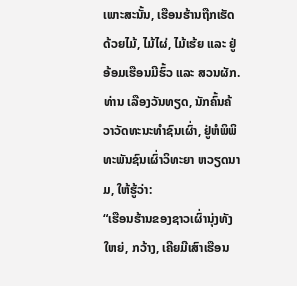ເພາະສະນັ້ນ, ເຮືອນຮ້ານຖືກເຮັດດ້ວຍໄມ້, ໄມ້ໄຜ່, ໄມ້ເຮ້ຍ ແລະ ຢູ່ອ້ອມເຮືອນມີຮົ້ວ ແລະ ສວນຜັກ. ທ່ານ ເລືອງວັນທຽດ, ນັກຄົ້ນຄ້ວາວັດທະນະທຳຊົນເຜົ່າ, ຢູ່ຫໍພິພິທະພັນຊົນເຜົ່າວິທະຍາ ຫວຽດນາມ, ໃຫ້ຮູ້ວ່າ:
“ເຮືອນຮ້ານຂອງຊາວເຜົ່ານຸ່ງທັງໃຫຍ່, ກວ້າງ, ເຄີຍມີເສົາເຮືອນ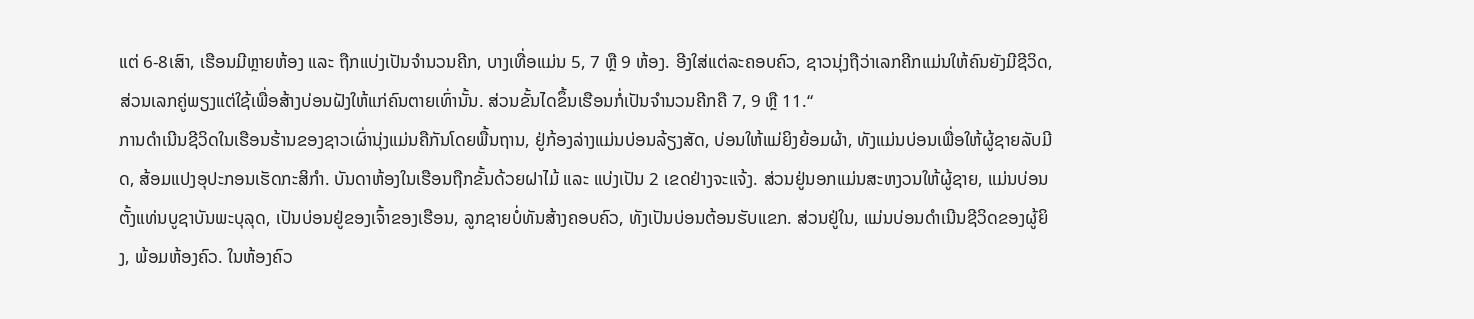ແຕ່ 6-8ເສົາ, ເຮືອນມີຫຼາຍຫ້ອງ ແລະ ຖືກແບ່ງເປັນຈຳນວນຄີກ, ບາງເທື່ອແມ່ນ 5, 7 ຫຼື 9 ຫ້ອງ. ອີງໃສ່ແຕ່ລະຄອບຄົວ, ຊາວນຸ່ງຖືວ່າເລກຄີກແມ່ນໃຫ້ຄົນຍັງມີຊີວິດ, ສ່ວນເລກຄູ່ພຽງແຕ່ໃຊ້ເພື່ອສ້າງບ່ອນຝັງໃຫ້ແກ່ຄົນຕາຍເທົ່ານັ້ນ. ສ່ວນຂັ້ນໄດຂຶ້ນເຮືອນກໍ່ເປັນຈຳນວນຄີກຄື 7, 9 ຫຼື 11.“
ການດຳເນີນຊີວິດໃນເຮືອນຮ້ານຂອງຊາວເຜົ່ານຸ່ງແມ່ນຄືກັນໂດຍພື້ນຖານ, ຢູ່ກ້ອງລ່າງແມ່ນບ່ອນລ້ຽງສັດ, ບ່ອນໃຫ້ແມ່ຍິງຍ້ອມຜ້າ, ທັງແມ່ນບ່ອນເພື່ອໃຫ້ຜູ້ຊາຍລັບມີດ, ສ້ອມແປງອຸປະກອນເຮັດກະສິກຳ. ບັນດາຫ້ອງໃນເຮືອນຖືກຂັ້ນດ້ວຍຝາໄມ້ ແລະ ແບ່ງເປັນ 2 ເຂດຢ່າງຈະແຈ້ງ. ສ່ວນຢູ່ນອກແມ່ນສະຫງວນໃຫ້ຜູ້ຊາຍ, ແມ່ນບ່ອນຕັ້ງແທ່ນບູຊາບັນພະບຸລຸດ, ເປັນບ່ອນຢູ່ຂອງເຈົ້າຂອງເຮືອນ, ລູກຊາຍບໍ່ທັນສ້າງຄອບຄົວ, ທັງເປັນບ່ອນຕ້ອນຮັບແຂກ. ສ່ວນຢູ່ໃນ, ແມ່ນບ່ອນດຳເນີນຊີວິດຂອງຜູ້ຍິງ, ພ້ອມຫ້ອງຄົວ. ໃນຫ້ອງຄົວ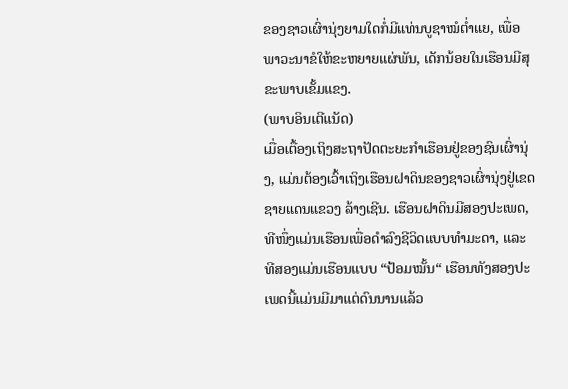ຂອງຊາວເຜົ່ານຸ່ງຍາມໃດກໍ່ມີແທ່ນບູຊາໝໍຕ່ຳແຍ, ເພື່ອພາວະນາຂໍໃຫ້ຂະຫຍາຍແຜ່ພັນ, ເດັກນ້ອຍໃນເຮືອນມີສຸຂະພາບເຂັ້ມແຂງ.
(ພາບອິນເຕີແນັດ)
ເມື່ອເຕື້ອງເຖິງສະຖາປັດຕະຍະກຳເຮືອນຢູ່ຂອງຊົນເຜົ່ານຸ່ງ, ແມ່ນຕ້ອງເວົ້າເຖິງເຮືອນຝາດິນຂອງຊາວເຜົ່ານຸ່ງຢູ່ເຂດຊາຍແດນແຂວງ ລ້າງເຊີນ. ເຮືອນຝາດິນມີສອງປະເພດ, ທີໜຶ່ງແມ່ນເຮືອນເພື່ອດຳລົງຊີວິດແບບທຳມະດາ, ແລະ ທີສອງແມ່ນເຮືອນແບບ “ປ້ອມໝັ້ນ“ ເຮືອນທັງສອງປະເພດນີ້ແມ່ນມີມາແຕ່ດົນນານແລ້ວ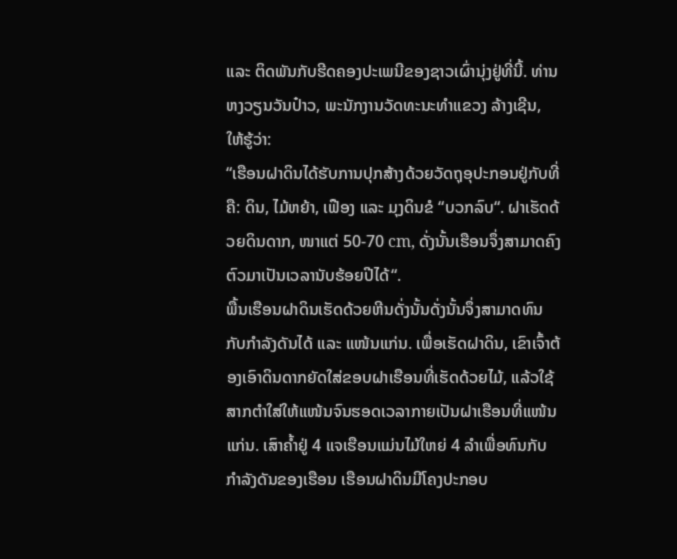ແລະ ຕິດພັນກັບຮີດຄອງປະເພນີຂອງຊາວເຜົ່ານຸ່ງຢູ່ທີ່ນີ້. ທ່ານ ຫງວຽນວັນປ໋າວ, ພະນັກງານວັດທະນະທຳແຂວງ ລ້າງເຊີນ, ໃຫ້ຮູ້ວ່າ:
“ເຮືອນຝາດິນໄດ້ຮັບການປຸກສ້າງດ້ວຍວັດຖຸອຸປະກອນຢູ່ກັບທີ່ຄື: ດິນ, ໄມ້ຫຍ້າ, ເຟືອງ ແລະ ມຸງດິນຂໍ “ບວກລົບ“. ຝາເຮັດດ້ວຍດິນດາກ, ໜາແຕ່ 50-70 cm, ດັ່ງນັ້ນເຮືອນຈຶ່ງສາມາດຄົງຕົວມາເປັນເວລານັບຮ້ອຍປີໄດ້“.
ພື້ນເຮືອນຝາດິນເຮັດດ້ວຍຫີນດັ່ງນັ້ນດັ່ງນັ້ນຈຶ່ງສາມາດທົນກັບກຳລັງດັນໄດ້ ແລະ ແໜ້ນແກ່ນ. ເພື່ອເຮັດຝາດິນ, ເຂົາເຈົ້າຕ້ອງເອົາດິນດາກຍັດໃສ່ຂອບຝາເຮືອນທີ່ເຮັດດ້ວຍໄມ້, ແລ້ວໃຊ້ສາກຕໍາໃສ່ໃຫ້ແໜ້ນຈົນຮອດເວລາກາຍເປັນຝາເຮືອນທີ່ແໜ້ນແກ່ນ. ເສົາຄ້ຳຢູ່ 4 ແຈເຮືອນແມ່ນໄມ້ໃຫຍ່ 4 ລຳເພື່ອທົນກັບກຳລັງດັນຂອງເຮືອນ ເຮືອນຝາດິນມີໂຄງປະກອບ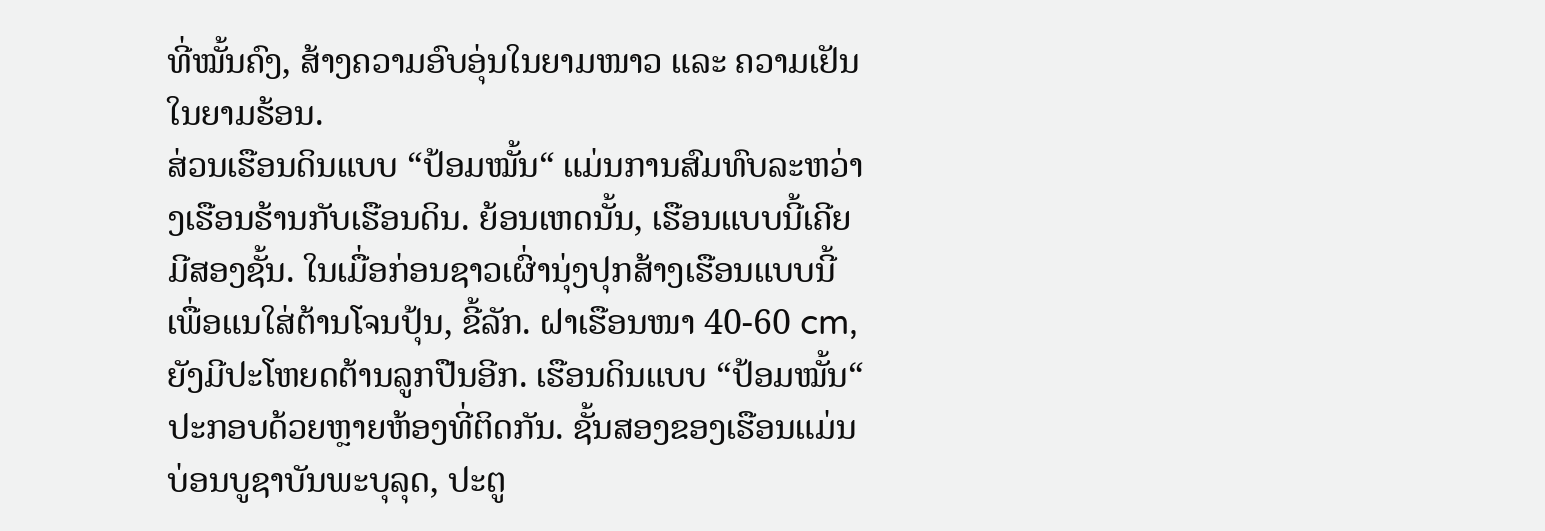ທີ່ໝັ້ນຄົງ, ສ້າງຄວາມອົບອຸ່ນໃນຍາມໜາວ ແລະ ຄວາມເຢັນໃນຍາມຮ້ອນ.
ສ່ວນເຮືອນດິນແບບ “ປ້ອມໝັ້ນ“ ແມ່ນການສົມທົບລະຫວ່າງເຮືອນຮ້ານກັບເຮືອນດິນ. ຍ້ອນເຫດນັ້ນ, ເຮືອນແບບນີ້ເຄີຍມີສອງຊັ້ນ. ໃນເມື່ອກ່ອນຊາວເຜົ່ານຸ່ງປຸກສ້າງເຮືອນແບບນີ້ເພື່ອແນໃສ່ຕ້ານໂຈນປຸ້ນ, ຂີ້ລັກ. ຝາເຮືອນໜາ 40-60 cm, ຍັງມີປະໂຫຍດຕ້ານລູກປືນອີກ. ເຮືອນດິນແບບ “ປ້ອມໝັ້ນ“ ປະກອບດ້ວຍຫຼາຍຫ້ອງທີ່ຕິດກັນ. ຊັ້ນສອງຂອງເຮືອນແມ່ນບ່ອນບູຊາບັນພະບຸລຸດ, ປະຕູ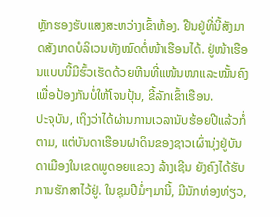ຫຼັກຮອງຮັບແສງສະຫວ່າງເຂົ້າຫ້ອງ. ຢືນຢູ່ທີ່ນີ້ສັງມາດສັງເກດບໍລິເວນທັງໝົດຕໍ່ໜ້າເຮືອນໄດ້. ຢູ່ໜ້າເຮືອນແບບນີ້ມີຮົ້ວເຮັດດ້ວຍຫີນທີ່ແໜ້ນໜາແລະໝັ້ນຄົງເພື່ອປ້ອງກັນບໍ່ໃຫ້ໂຈນປຸ້ນ, ຂີ້ລັກເຂົ້າເຮືອນ.
ປະຈຸບັນ, ເຖິງວ່າໄດ້ຜ່ານການເວລານັບຮ້ອຍປີແລ້ວກໍ່ຕາມ, ແຕ່ບັນດາເຮືອນຝາດິນຂອງຊາວເຜົ່ານຸ່ງຢູ່ບັນດາເມືອງໃນເຂດພູດອຍແຂວງ ລ້າງເຊີນ ຍັງຄົງໄດ້ຮັບການຮັກສາໄວ້ຢູ່. ໃນຊຸມປີມໍ່ໆມານີ້, ມີນັກທ່ອງທ່ຽວ,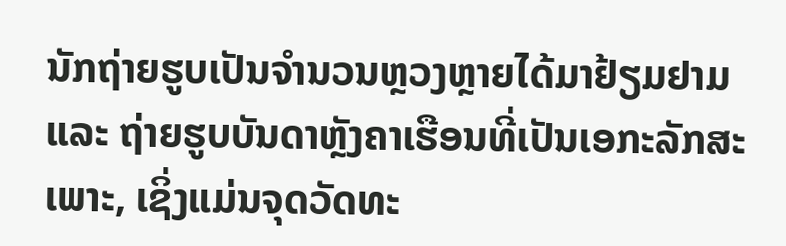ນັກຖ່າຍຮູບເປັນຈຳນວນຫຼວງຫຼາຍໄດ້ມາຢ້ຽມຢາມ ແລະ ຖ່າຍຮູບບັນດາຫຼັງຄາເຮືອນທີ່ເປັນເອກະລັກສະເພາະ, ເຊິ່ງແມ່ນຈຸດວັດທະ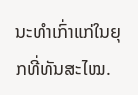ນະທຳເກົ່າແກ່ໃນຍຸກທີ່ທັນສະໄໝ.